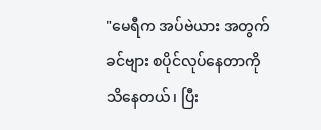"မေရီက အပ်ဗဲယား အတွက် ခင်ဗျား စပိုင်လုပ်နေတာကို သိနေတယ်၊ ပြီး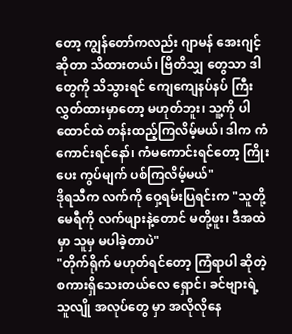တော့ ကျွန်တော်ကလည်း ဂျာမန် အေးဂျင့် ဆိုတာ သိထားတယ်၊ ဗြိတိသျှ တွေသာ ဒါတွေကို သိသွားရင် ကျေကျေနပ်နပ် ကြီး လွှတ်ထားမှာတော့ မဟုတ်ဘူး၊ သူ့ကို ပါ ထောင်ထဲ တန်းထည့်ကြလိမ့်မယ်၊ ဒါက ကံကောင်းရင်နော်၊ ကံမကောင်းရင်တော့ ကြိုးပေး ကွပ်မျက် ပစ်ကြလိမ့်မယ်"
ဒိုရသီက လက်ကို ဝှေ့ရမ်းပြရင်းက "သူတို့ မေရီကို လက်ဖျားနဲ့တောင် မတို့ဖူး၊ ဒီအထဲမှာ သူမှ မပါခဲ့တာပဲ"
"တိုက်ရိုက် မဟုတ်ရင်တော့ ကြံရာပါ ဆိုတဲ့ စကားရှိသေးတယ်လေ ရှောင်၊ ခင်ဗျားရဲ့ သူလျို အလုပ်တွေ မှာ အလိုလိုနေ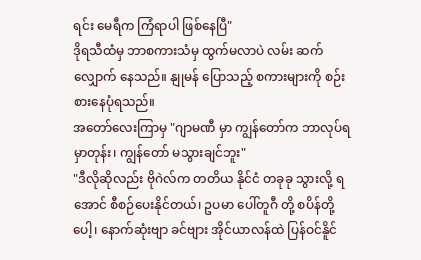ရင်း မေရီက ကြံရာပါ ဖြစ်နေပြီ"
ဒိုရသီထံမှ ဘာစကားသံမှ ထွက်မလာပဲ လမ်း ဆက်လျှောက် နေသည်။ နျုမန် ပြောသည့် စကားများကို စဉ်းစားနေပုံရသည်။
အတော်လေးကြာမှ "ဂျာမဏီ မှာ ကျွန်တော်က ဘာလုပ်ရမှာတုန်း၊ ကျွန်တော် မသွားချင်ဘူး"
"ဒီလိုဆိုလည်း ဗိုဂဲလ်က တတိယ နိုင်ငံ တခုခု သွားလို့ ရအောင် စီစဉ်ပေးနိုင်တယ်၊ ဥပမာ ပေါ်တူဂီ တို့ စပိန်တို့ပေါ့၊ နောက်ဆုံးဗျာ ခင်ဗျား အိုင်ယာလန်ထဲ ပြန်ဝင်နိူင်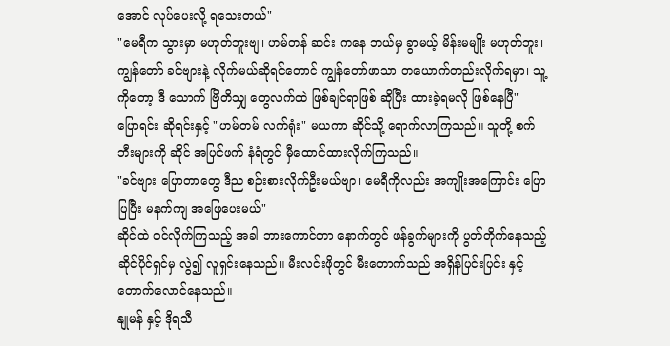အောင် လုပ်ပေးလို့ ရသေးတယ်"
"မေရီက သွားမှာ မဟုတ်ဘူးဗျ၊ ဟမ်တန် ဆင်း ကနေ ဘယ်မှ ခွာမယ့် မိန်းမမျိုး မဟုတ်ဘူး၊ ကျွန်တော် ခင်ဗျားနဲ့ လိုက်မယ်ဆိုရင်တောင် ကျွန်တော်ဖာသာ တယောက်တည်းလိုက်ရမှာ၊ သူ့ကိုတော့ ဒီ သောက် ဗြိတိသျှ တွေလက်ထဲ ဖြစ်ချင်ရာဖြစ် ဆိုပြီး ထားခဲ့ရမလို ဖြစ်နေပြီ"
ပြောရင်း ဆိုရင်းနှင့် "ဟမ်တမ် လက်ရုံး" မယကာ ဆိုင်သို့ ရောက်လာကြသည်။ သူတို့ စက်ဘီးများကို ဆိုင် အပြင်ဖက် နံရံတွင် မှီထောင်ထားလိုက်ကြသည်။
"ခင်ဗျား ပြောတာတွေ ဒီည စဉ်းစားလိုက်ဦးမယ်ဗျာ၊ မေရီကိုလည်း အကျိုးအကြောင်း ပြောပြပြီး မနက်ကျ အဖြေပေးမယ်"
ဆိုင်ထဲ ဝင်လိုက်ကြသည့် အခါ ဘားကောင်တာ နောက်တွင် ဖန်ခွက်များကို ပွတ်တိုက်နေသည့် ဆိုင်ပိုင်ရှင်မှ လွဲ၍ လူရှင်းနေသည်။ မီးလင်းဖိုတွင် မီးတောက်သည် အရှိန်ပြင်းပြင်း နှင့် တောက်လောင်နေသည်။
နျုမန် နှင့် ဒိုရသီ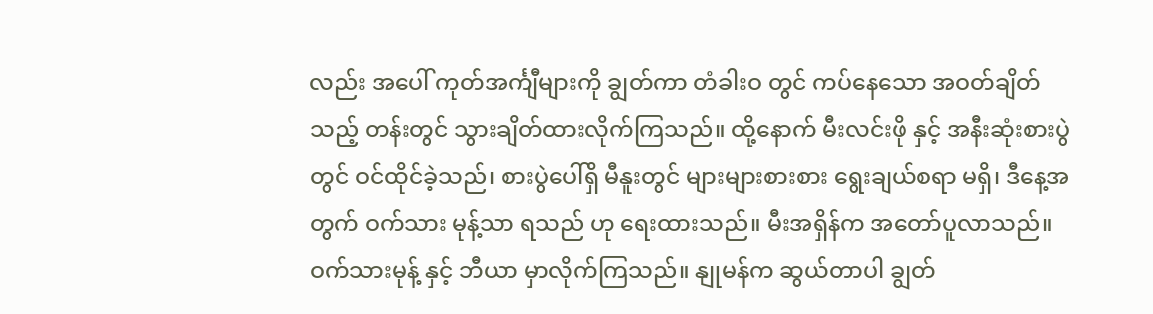လည်း အပေါ် ကုတ်အင်္ကျီများကို ချွတ်ကာ တံခါးဝ တွင် ကပ်နေသော အဝတ်ချိတ်သည့် တန်းတွင် သွားချိတ်ထားလိုက်ကြသည်။ ထို့နောက် မီးလင်းဖို နှင့် အနီးဆုံးစားပွဲတွင် ဝင်ထိုင်ခဲ့သည်၊ စားပွဲပေါ်ရှိ မီနူးတွင် များများစားစား ရွေးချယ်စရာ မရှိ၊ ဒီနေ့အတွက် ဝက်သား မုန့်သာ ရသည် ဟု ရေးထားသည်။ မီးအရှိန်က အတော်ပူလာသည်။ ဝက်သားမုန့် နှင့် ဘီယာ မှာလိုက်ကြသည်။ နျုမန်က ဆွယ်တာပါ ချွတ်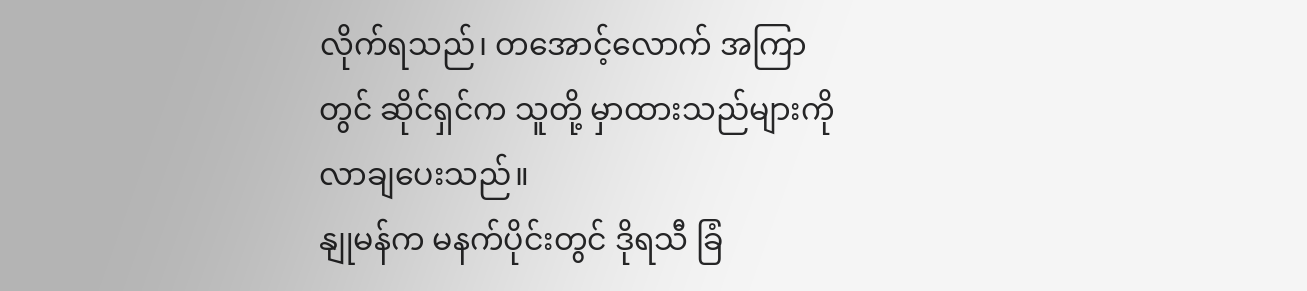လိုက်ရသည်၊ တအောင့်လောက် အကြာတွင် ဆိုင်ရှင်က သူတို့ မှာထားသည်များကို လာချပေးသည်။
နျုမန်က မနက်ပိုင်းတွင် ဒိုရသီ ခြံ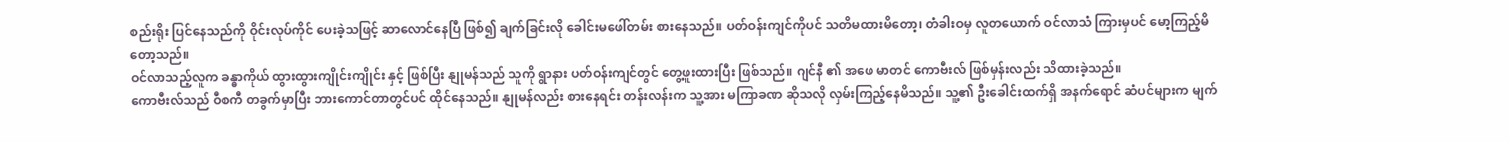စည်းရိုး ပြင်နေသည်ကို ဝိုင်းလုပ်ကိုင် ပေးခဲ့သဖြင့် ဆာလောင်နေပြီ ဖြစ်၍ ချက်ခြင်းလို ခေါင်းမဖေါ်တမ်း စားနေသည်။ ပတ်ဝန်းကျင်ကိုပင် သတိမထားမိတော့၊ တံခါးဝမှ လူတယောက် ဝင်လာသံ ကြားမှပင် မော့ကြည့်မိတော့သည်။
ဝင်လာသည့်လူက ခန္ဓာကိုယ် ထွားထွားကျိုင်းကျိုင်း နှင့် ဖြစ်ပြီး နျုမန်သည် သူကို ရွာနား ပတ်ဝန်းကျင်တွင် တွေ့ဖူးထားပြီး ဖြစ်သည်။ ဂျင်နီ ၏ အဖေ မာတင် ကောဗီးလ် ဖြစ်မှန်းလည်း သိထားခဲ့သည်။
ကောဗီးလ်သည် ဝီစကီ တခွက်မှာပြီး ဘားကောင်တာတွင်ပင် ထိုင်နေသည်။ နျုမန်လည်း စားနေရင်း တန်းလန်းက သူ့အား မကြာခဏ ဆိုသလို လှမ်းကြည့်နေမိသည်။ သူ့၏ ဦးခေါင်းထက်ရှိ အနက်ရောင် ဆံပင်များက မျက်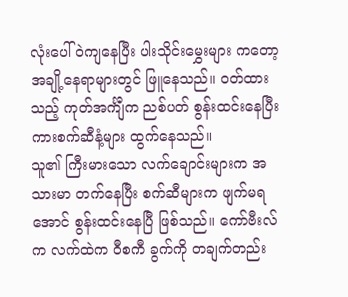လုံးပေါ် ဝဲကျနေပြီး ပါးသိုင်းမွှေးများ ကတော့ အချို့နေရာများတွင် ဖြူနေသည်။ ဝတ်ထားသည့် ကုတ်အင်္ကျီက ညစ်ပတ် စွန်းထင်းနေပြီး ကားစက်ဆီနံ့များ ထွက်နေသည်။
သူ၏ ကြီးမားသော လက်ချောင်းများက အသားမာ တက်နေပြီး စက်ဆီများက ဖျက်မရအောင် စွန်းထင်းနေပြီ ဖြစ်သည်။ ကော်ဗီးလ်က လက်ထဲက ဝီစကီ ခွက်ကို တချက်တည်း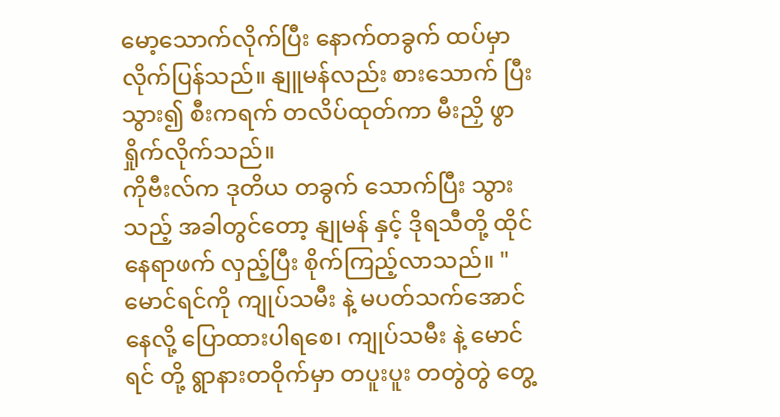မော့သောက်လိုက်ပြီး နောက်တခွက် ထပ်မှာလိုက်ပြန်သည်။ နျူမန်လည်း စားသောက် ပြီးသွား၍ စီးကရက် တလိပ်ထုတ်ကာ မီးညှိ ဖွာရှိုက်လိုက်သည်။
ကိုဗီးလ်က ဒုတိယ တခွက် သောက်ပြီး သွားသည့် အခါတွင်တော့ နျုမန် နှင့် ဒိုရသီတို့ ထိုင်နေရာဖက် လှည့်ပြီး စိုက်ကြည့်လာသည်။ "မောင်ရင်ကို ကျုပ်သမီး နဲ့ မပတ်သက်အောင် နေလို့ ပြောထားပါရစေ၊ ကျုပ်သမီး နဲ့ မောင်ရင် တို့ ရွာနားတဝိုက်မှာ တပူးပူး တတွဲတွဲ တွေ့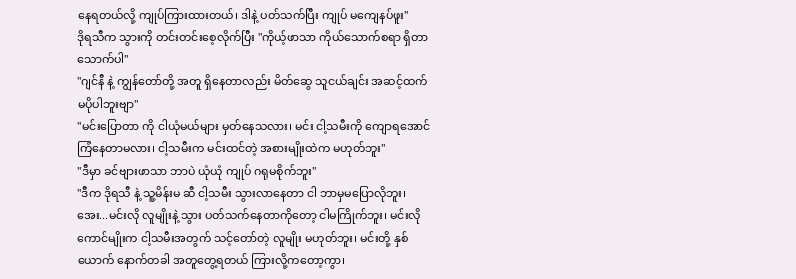နေရတယ်လို့ ကျုပ်ကြားထားတယ်၊ ဒါနဲ့ ပတ်သက်ပြီး ကျုပ် မကျေနပ်ဖူး"
ဒိုရသီက သွားကို တင်းတင်းစေ့လိုက်ပြီး "ကိုယ့်ဖာသာ ကိုယ်သောက်စရာ ရှိတာ သောက်ပါ"
"ဂျင်နီ နဲ့ ကျွန်တော်တို့ အတူ ရှိနေတာလည်း မိတ်ဆွေ သူငယ်ချင်း အဆင့်ထက် မပိုပါဘူးဗျာ"
"မင်းပြောတာ ကို ငါယုံမယ်များ မှတ်နေသလား၊ မင်း ငါ့သမီးကို ကျောရအောင် ကြံနေတာမလား၊ ငါ့သမီးက မင်းထင်တဲ့ အစားမျိုးထဲက မဟုတ်ဘူး"
"ဒီမှာ ခင်ဗျားဖာသာ ဘာပဲ ယုံယုံ ကျုပ် ဂရုမစိုက်ဘူး"
"ဒီက ဒိုရသီ နဲ့ သူ့မိန်းမ ဆီ ငါ့သမီး သွားလာနေတာ ငါ ဘာမှမပြောလိုဘူး၊ အေး...မင်းလို လူမျိုးနဲ့ သွား ပတ်သက်နေတာကိုတော့ ငါမကြိုက်ဘူး၊ မင်းလိုကောင်မျိုးက ငါ့သမီးအတွက် သင့်တော်တဲ့ လူမျိုး မဟုတ်ဘူး၊ မင်းတို့ နှစ်ယောက် နောက်တခါ အတူတွေ့ရတယ် ကြားလို့ကတော့ကွာ၊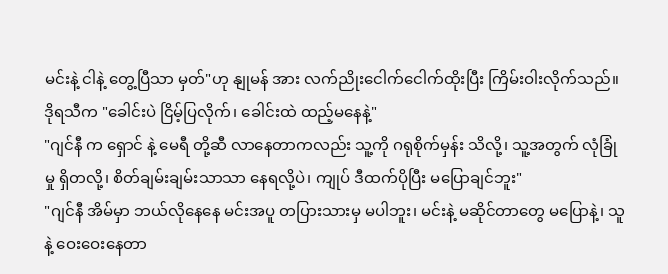မင်းနဲ့ ငါနဲ့ တွေ့ပြီသာ မှတ်"ဟု နျုမန် အား လက်ညိုးငေါက်ငေါက်ထိုးပြီး ကြိမ်းဝါးလိုက်သည်။
ဒိုရသီက "ခေါင်းပဲ ငြိမ့်ပြလိုက်၊ ခေါင်းထဲ ထည့်မနေနဲ့"
"ဂျင်နီ က ရှောင် နဲ့ မေရီ တို့ဆီ လာနေတာကလည်း သူ့ကို ဂရုစိုက်မှန်း သိလို့၊ သူ့အတွက် လုံခြုံမှု ရှိတလို့၊ စိတ်ချမ်းချမ်းသာသာ နေရလို့ပဲ၊ ကျုပ် ဒီထက်ပိုပြီး မပြောချင်ဘူး"
"ဂျင်နီ အိမ်မှာ ဘယ်လိုနေနေ မင်းအပူ တပြားသားမှ မပါဘူး၊ မင်းနဲ့ မဆိုင်တာတွေ မပြောနဲ့၊ သူနဲ့ ဝေးဝေးနေတာ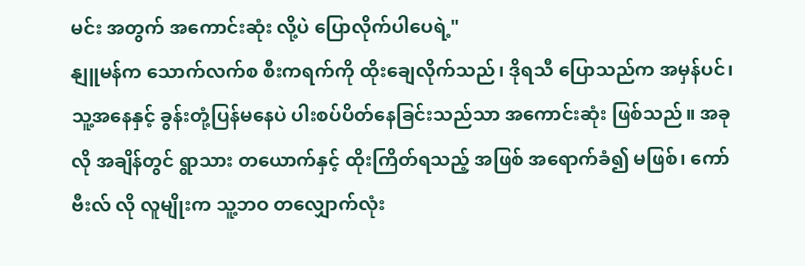မင်း အတွက် အကောင်းဆုံး လို့ပဲ ပြောလိုက်ပါပေရဲ့"
နျူမန်က သောက်လက်စ စီးကရက်ကို ထိုးချေလိုက်သည်၊ ဒိုရသီ ပြောသည်က အမှန်ပင်၊ သူ့အနေနှင့် ခွန်းတုံ့ပြန်မနေပဲ ပါးစပ်ပိတ်နေခြင်းသည်သာ အကောင်းဆုံး ဖြစ်သည်။ အခုလို အချိန်တွင် ရွာသား တယောက်နှင့် ထိုးကြိတ်ရသည့် အဖြစ် အရောက်ခံ၍ မဖြစ်၊ ကော်ဗီးလ် လို လူမျိုးက သူ့ဘဝ တလျှောက်လုံး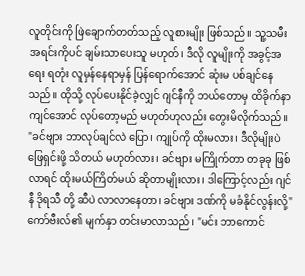လူတိုင်းကို ဖြဲချောက်တတ်သည့် လူစားမျိုး ဖြစ်သည်။ သူ့သမီးအရင်းကိုပင် ချမ်းသာပေးသူ မဟုတ်၊ ဒီလို လူမျိုးကို အခွင့်အရေး ရတုံး လူမှန်နေရာမှန် ပြန်ရောက်အောင် ဆုံးမ ပစ်ချင်နေသည်။ ထိုသို့ လုပ်ပေးနိုင်ခဲ့လျှင် ဂျင်နီကို ဘယ်တောမှ ထိခိုက်နာကျင်အောင် လုပ်တော့မည် မဟုတ်ဟုလည်း တွေးမိလိုက်သည်။
"ခင်ဗျား ဘာလုပ်ချင်လဲ ပြော၊ ကျုပ်ကို ထိုးမလား၊ ဒီလိုမျိုးပဲ ဖြေရှင်းဖို့ သိတယ် မဟုတ်လား၊ ခင်ဗျား မကြိုက်တာ တခုခု ဖြစ်လာရင် ထိုးမယ်ကြိတ်မယ် ဆိုတာမျိုးလား၊ ဒါကြောင့်လည်း ဂျင်နီ ဒိုရသီ တို့ ဆီပဲ လာလာနေတာ၊ ခင်ဗျား ဒဏ်ကို မခံနိုင်လွန်းလို့"
ကော်ဗီးလ်၏ မျက်နှာ တင်းမာလာသည်၊ "မင်း ဘာကောင်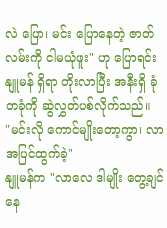လဲ ပြော၊ မင်း ပြောနေတဲ့ ဇာတ်လမ်းကို ငါမယုံဖူး" ဟု ပြောရင်း နျူမန် ရှိရာ တိုးလာပြီး အနီးရှိ ခုံတခုံကို ဆွဲလွှတ်ပစ်လိုက်သည်။
"မင်းလို ကောင်မျိုးတော့ကွာ၊ လာအပြင်ထွက်ခဲ့"
နျူမန်က "လာလေ ဒါမျိုး တွေ့ချင်နေ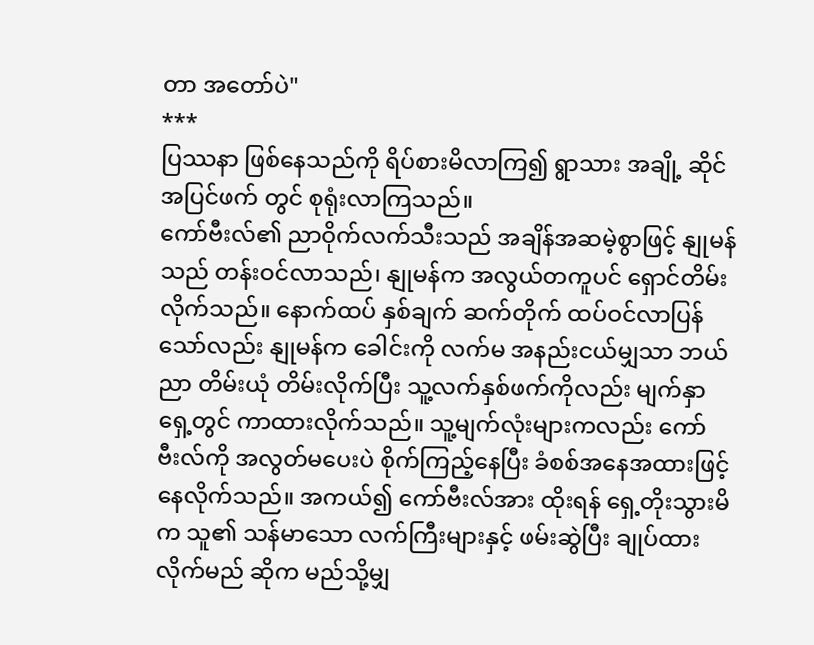တာ အတော်ပဲ"
***
ပြဿနာ ဖြစ်နေသည်ကို ရိပ်စားမိလာကြ၍ ရွာသား အချို့ ဆိုင် အပြင်ဖက် တွင် စုရုံးလာကြသည်။
ကော်ဗီးလ်၏ ညာဝိုက်လက်သီးသည် အချိန်အဆမဲ့စွာဖြင့် နျုမန်သည် တန်းဝင်လာသည်၊ နျုမန်က အလွယ်တကူပင် ရှောင်တိမ်းလိုက်သည်။ နောက်ထပ် နှစ်ချက် ဆက်တိုက် ထပ်ဝင်လာပြန်သော်လည်း နျုမန်က ခေါင်းကို လက်မ အနည်းငယ်မျှသာ ဘယ်ညာ တိမ်းယုံ တိမ်းလိုက်ပြီး သူ့လက်နှစ်ဖက်ကိုလည်း မျက်နှာရှေ့တွင် ကာထားလိုက်သည်။ သူ့မျက်လုံးများကလည်း ကော်ဗီးလ်ကို အလွတ်မပေးပဲ စိုက်ကြည့်နေပြီး ခံစစ်အနေအထားဖြင့် နေလိုက်သည်။ အကယ်၍ ကော်ဗီးလ်အား ထိုးရန် ရှေ့တိုးသွားမိက သူ၏ သန်မာသော လက်ကြီးများနှင့် ဖမ်းဆွဲပြီး ချုပ်ထားလိုက်မည် ဆိုက မည်သို့မျှ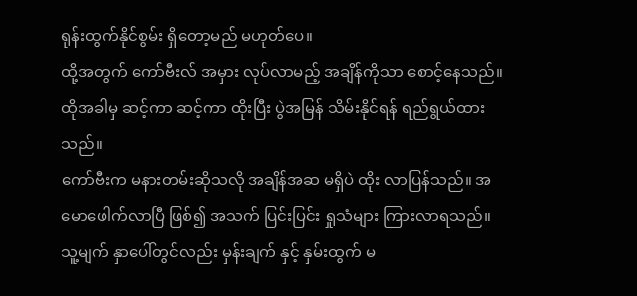ရုန်းထွက်နိုင်စွမ်း ရှိတော့မည် မဟုတ်ပေ။
ထို့အတွက် ကော်ဗီးလ် အမှား လုပ်လာမည့် အချိန်ကိုသာ စောင့်နေသည်။ ထိုအခါမှ ဆင့်ကာ ဆင့်ကာ ထိုးပြီး ပွဲအမြန် သိမ်းနိုင်ရန် ရည်ရွယ်ထားသည်။
ကော်ဗီးက မနားတမ်းဆိုသလို အချိန်အဆ မရှိပဲ ထိုး လာပြန်သည်။ အမောဖေါက်လာပြီ ဖြစ်၍ အသက် ပြင်းပြင်း ရှုသံများ ကြားလာရသည်။ သူ့မျက် နှာပေါ်တွင်လည်း မှန်းချက် နှင့် နှမ်းထွက် မ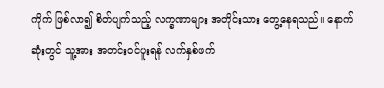ကိုက် ဖြစ်လာ၍ စိတ်ပျက်သည့် လက္ခဏာများ အတိုင်းသား တွေ့နေရသည်။ နောက်ဆုံးတွင် သူ့အား အတင်းဝင်ပူးရန် လက်နှစ်ဖက်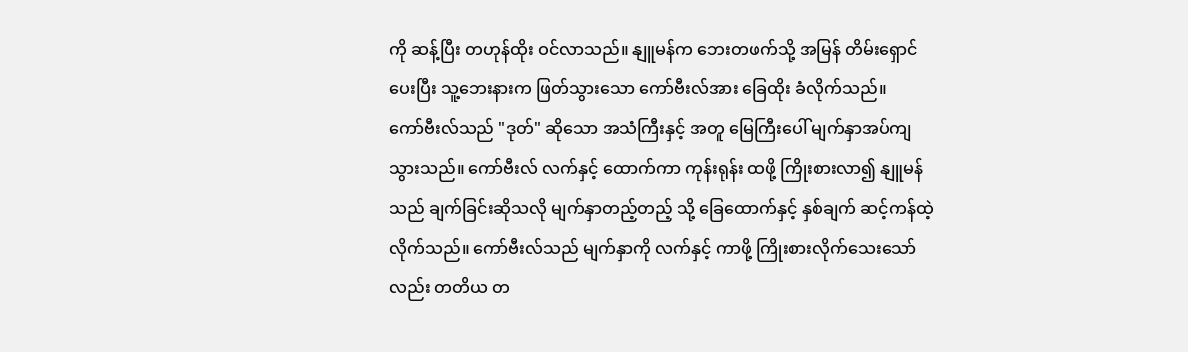ကို ဆန့်ပြီး တဟုန်ထိုး ဝင်လာသည်။ နျူမန်က ဘေးတဖက်သို့ အမြန် တိမ်းရှောင်ပေးပြီး သူ့ဘေးနားက ဖြတ်သွားသော ကော်ဗီးလ်အား ခြေထိုး ခံလိုက်သည်။
ကော်ဗီးလ်သည် "ဒုတ်" ဆိုသော အသံကြီးနှင့် အတူ မြေကြီးပေါ် မျက်နှာအပ်ကျသွားသည်။ ကော်ဗီးလ် လက်နှင့် ထောက်ကာ ကုန်းရုန်း ထဖို့ ကြိုးစားလာ၍ နျူမန်သည် ချက်ခြင်းဆိုသလို မျက်နှာတည့်တည့် သို့ ခြေထောက်နှင့် နှစ်ချက် ဆင့်ကန်ထဲ့လိုက်သည်။ ကော်ဗီးလ်သည် မျက်နှာကို လက်နှင့် ကာဖို့ ကြိုးစားလိုက်သေးသော်လည်း တတိယ တ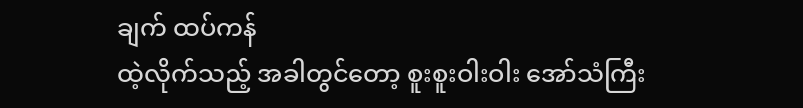ချက် ထပ်ကန်
ထဲ့လိုက်သည့် အခါတွင်တော့ စူးစူးဝါးဝါး အော်သံကြီး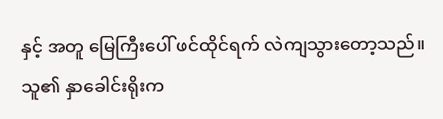နှင့် အတူ မြေကြီးပေါ် ဖင်ထိုင်ရက် လဲကျသွားတော့သည်။
သူ၏ နှာခေါင်းရိုးက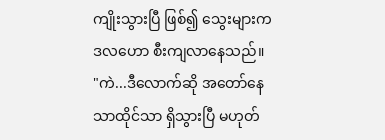ကျိုးသွားပြီ ဖြစ်၍ သွေးများက ဒလဟော စီးကျလာနေသည်။
"ကဲ...ဒီလောက်ဆို အတော်နေသာထိုင်သာ ရှိသွားပြီ မဟုတ်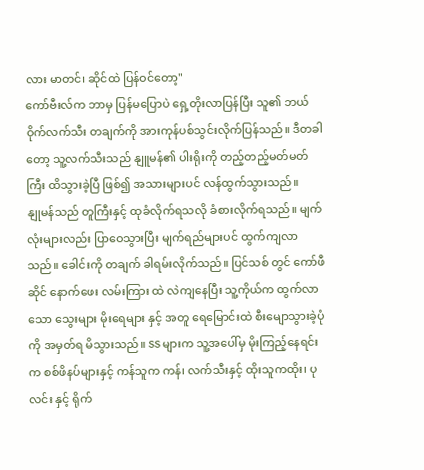လား မာတင်၊ ဆိုင်ထဲ ပြန်ဝင်တော့"
ကော်ဗီးလ်က ဘာမှ ပြန်မပြောပဲ ရှေ့တိုးလာပြန်ပြီး သူ၏ ဘယ် ဝိုက်လက်သီး တချက်ကို အားကုန်ပစ်သွင်းလိုက်ပြန်သည်။ ဒီတခါတော့ သူ့လက်သီးသည် နျူမန်၏ ပါးရိုးကို တည့်တည့်မတ်မတ်ကြီး ထိသွားခဲ့ပြီ ဖြစ်၍ အသားများပင် လန်ထွက်သွားသည်။
နျုမန်သည် တူကြီးနှင့် ထုခံလိုက်ရသလို ခံစားလိုက်ရသည်။ မျက်လုံးများလည်း ပြာဝေသွားပြီး မျက်ရည်များပင် ထွက်ကျလာသည်။ ခေါင်းကို တချက် ခါရမ်းလိုက်သည်။ ပြင်သစ် တွင် ကော်ဖီဆိုင် နောက်ဖေး လမ်းကြား ထဲ လဲကျနေပြီး သူ့ကိုယ်က ထွက်လာသော သွေးများ မိုးရေများ နှင့် အတူ ရေမြောင်းထဲ စီးမျောသွားခဲ့ပုံ ကို အမှတ်ရ မိသွားသည်။ SS များက သူ့အပေါ်မှ မိုးကြည့်နေရင်းက စစ်ဖိနပ်များနှင့် ကန်သူက ကန်၊ လက်သီးနှင့် ထိုးသူကထိုး၊ ပုလင်း နှင့် ရိုက်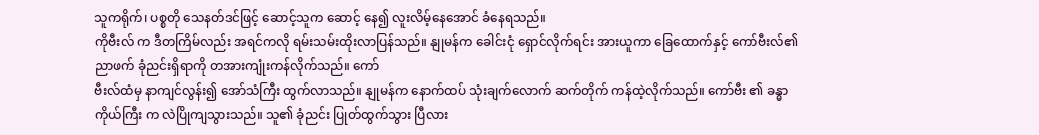သူကရိုက်၊ ပစ္စတို သေနတ်ဒင်ဖြင့် ဆောင့်သူက ဆောင့် နေ၍ လူးလိမ့်နေအောင် ခံနေရသည်။
ကိုဗီးလ် က ဒီတကြိမ်လည်း အရင်ကလို ရမ်းသမ်းထိုးလာပြန်သည်။ နျုမန်က ခေါင်းငုံ ရှောင်လိုက်ရင်း အားယူကာ ခြေထောက်နှင့် ကော်ဗီးလ်၏ ညာဖက် ခုံညင်းရှိရာကို တအားကျုံးကန်လိုက်သည်။ ကော်
ဗီးလ်ထံမှ နာကျင်လွန်း၍ အော်သံကြီး ထွက်လာသည်။ နျုမန်က နောက်ထပ် သုံးချက်လောက် ဆက်တိုက် ကန်ထဲ့လိုက်သည်။ ကော်ဗီး ၏ ခန္ဓာကိုယ်ကြီး က လဲပြိုကျသွားသည်။ သူ၏ ခုံညင်း ပြုတ်ထွက်သွား ပြီလား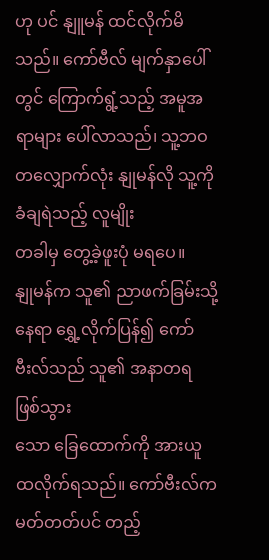ဟု ပင် နျူမန် ထင်လိုက်မိသည်။ ကော်ဗီလ် မျက်နှာပေါ်တွင် ကြောက်ရွံ့သည့် အမူအရာများ ပေါ်လာသည်၊ သူ့ဘဝတလျှောက်လုံး နျုမန်လို သူ့ကို ခံချရဲသည့် လူမျိုး
တခါမှ တွေ့ခဲ့ဖူးပုံ မရပေ။
နျုမန်က သူ၏ ညာဖက်ခြမ်းသို့ နေရာ ရွှေ့လိုက်ပြန်၍ ကော်ဗီးလ်သည် သူ၏ အနာတရ ဖြစ်သွား
သော ခြေထောက်ကို အားယူ ထလိုက်ရသည်။ ကော်ဗီးလ်က မတ်တတ်ပင် တည့်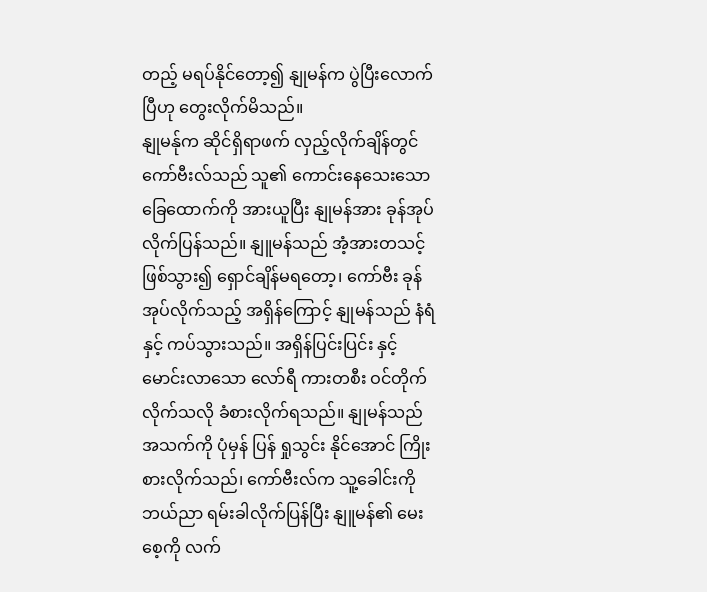တည့် မရပ်နိုင်တော့၍ နျုမန်က ပွဲပြီးလောက်ပြီဟု တွေးလိုက်မိသည်။
နျုမန်ုက ဆိုင်ရှိရာဖက် လှည့်လိုက်ချိန်တွင် ကော်ဗီးလ်သည် သူ၏ ကောင်းနေသေးသော ခြေထောက်ကို အားယူပြီး နျုမန်အား ခုန်အုပ်လိုက်ပြန်သည်။ နျူမန်သည် အံ့အားတသင့် ဖြစ်သွား၍ ရှောင်ချိန်မရတော့၊ ကော်ဗီး ခုန်အုပ်လိုက်သည့် အရှိန်ကြောင့် နျုမန်သည် နံရံ နှင့် ကပ်သွားသည်။ အရှိန်ပြင်းပြင်း နှင့် မောင်းလာသော လော်ရီ ကားတစီး ဝင်တိုက်လိုက်သလို ခံစားလိုက်ရသည်။ နျုမန်သည် အသက်ကို ပုံမှန် ပြန် ရှုသွင်း နိုင်အောင် ကြိုးစားလိုက်သည်၊ ကော်ဗီးလ်က သူ့ခေါင်းကို ဘယ်ညာ ရမ်းခါလိုက်ပြန်ပြီး နျူမန်၏ မေးစေ့ကို လက်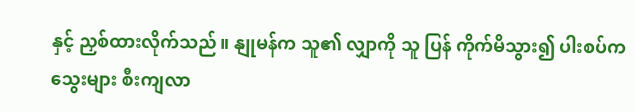နှင့် ညှစ်ထားလိုက်သည်။ နျုမန်က သူ၏ လျှာကို သူ ပြန် ကိုက်မိသွား၍ ပါးစပ်က သွေးများ စီးကျလာ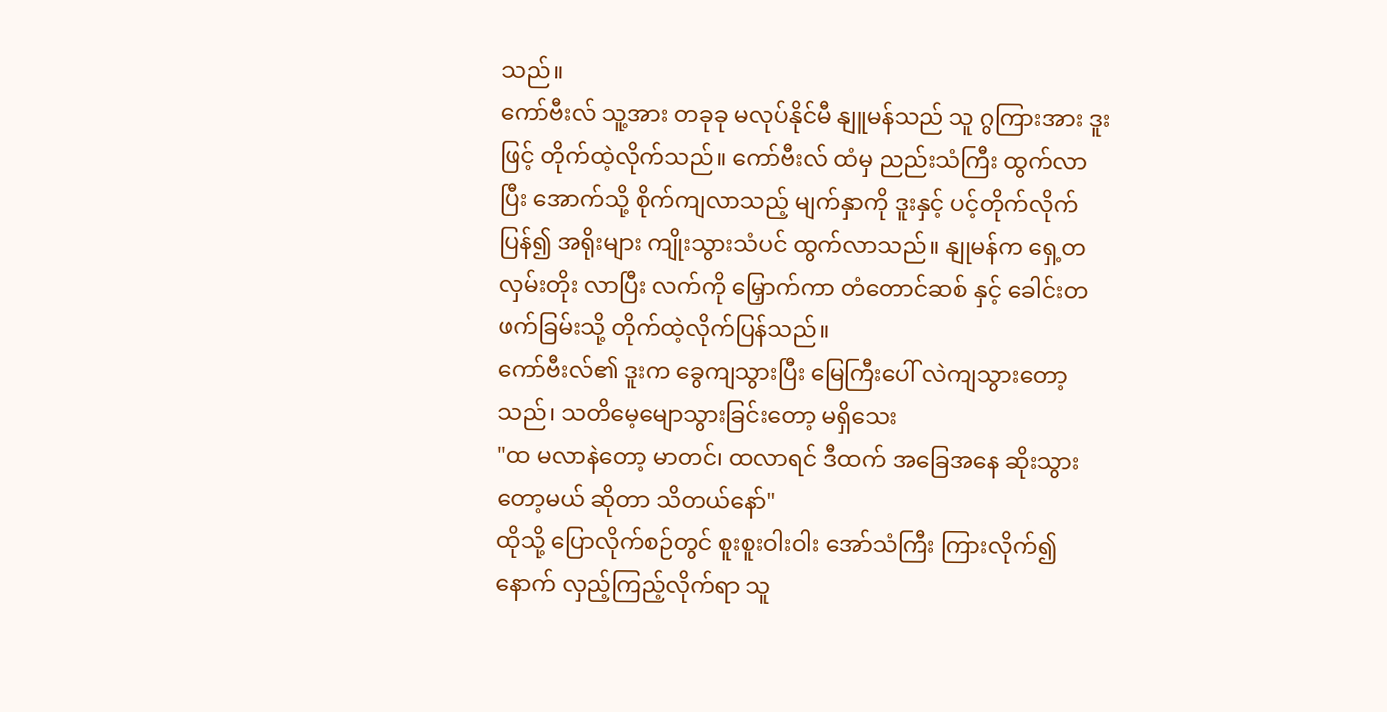သည်။
ကော်ဗီးလ် သူ့အား တခုခု မလုပ်နိုင်မီ နျူမန်သည် သူ ဂွကြားအား ဒူးဖြင့် တိုက်ထဲ့လိုက်သည်။ ကော်ဗီးလ် ထံမှ ညည်းသံကြီး ထွက်လာပြီး အောက်သို့ စိုက်ကျလာသည့် မျက်နှာကို ဒူးနှင့် ပင့်တိုက်လိုက် ပြန်၍ အရိုးများ ကျိုးသွားသံပင် ထွက်လာသည်။ နျုမန်က ရှေ့တလှမ်းတိုး လာပြီး လက်ကို မြှောက်ကာ တံတောင်ဆစ် နှင့် ခေါင်းတဖက်ခြမ်းသို့ တိုက်ထဲ့လိုက်ပြန်သည်။
ကော်ဗီးလ်၏ ဒူးက ခွေကျသွားပြီး မြေကြီးပေါ် လဲကျသွားတော့သည်၊ သတိမေ့မျောသွားခြင်းတော့ မရှိသေး
"ထ မလာနဲတော့ မာတင်၊ ထလာရင် ဒီထက် အခြေအနေ ဆိုးသွား တော့မယ် ဆိုတာ သိတယ်နော်"
ထိုသို့ ပြောလိုက်စဉ်တွင် စူးစူးဝါးဝါး အော်သံကြီး ကြားလိုက်၍ နောက် လှည့်ကြည့်လိုက်ရာ သူ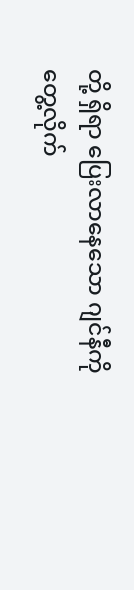တို့ ရှိရာ ပြေးလာနေသော ဂျင်နီကို တွေ့လိုက်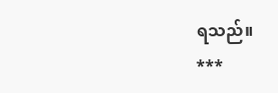ရသည်။
***